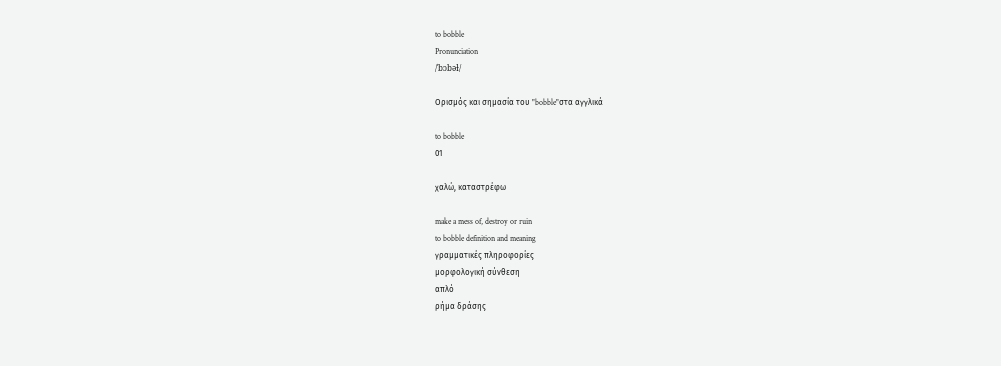to bobble
Pronunciation
/ˈbɔbəɫ/

Ορισμός και σημασία του "bobble"στα αγγλικά

to bobble
01

χαλώ, καταστρέφω

make a mess of, destroy or ruin
to bobble definition and meaning
γραμματικές πληροφορίες
μορφολογική σύνθεση
απλό
ρήμα δράσης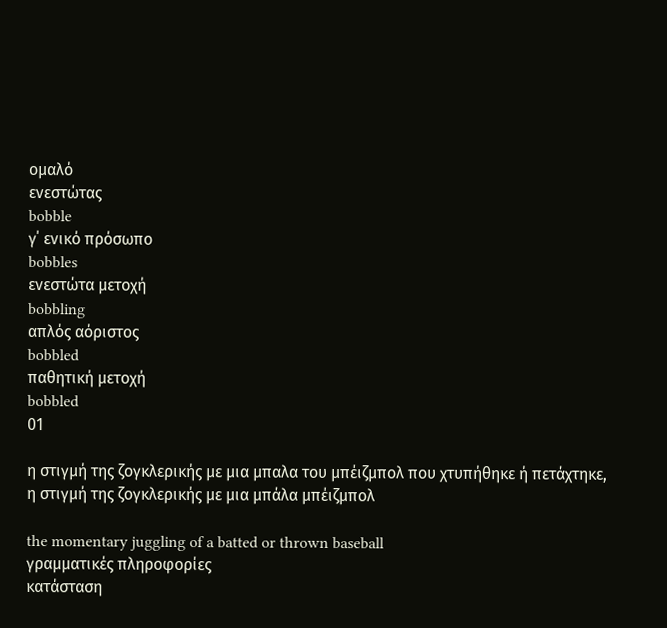ομαλό
ενεστώτας
bobble
γ΄ ενικό πρόσωπο
bobbles
ενεστώτα μετοχή
bobbling
απλός αόριστος
bobbled
παθητική μετοχή
bobbled
01

η στιγμή της ζογκλερικής με μια μπαλα του μπέιζμπολ που χτυπήθηκε ή πετάχτηκε, η στιγμή της ζογκλερικής με μια μπάλα μπέιζμπολ

the momentary juggling of a batted or thrown baseball
γραμματικές πληροφορίες
κατάσταση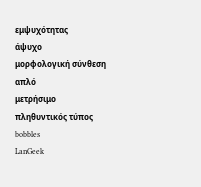εμψυχότητας
άψυχο
μορφολογική σύνθεση
απλό
μετρήσιμο
πληθυντικός τύπος
bobbles
LanGeek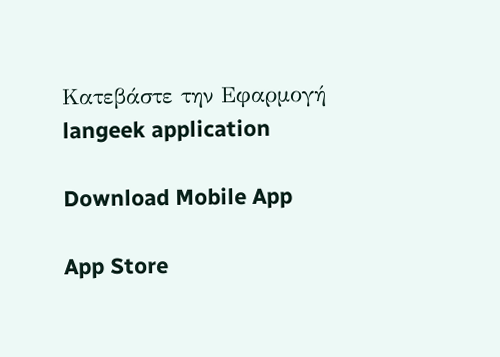Κατεβάστε την Εφαρμογή
langeek application

Download Mobile App

App Store